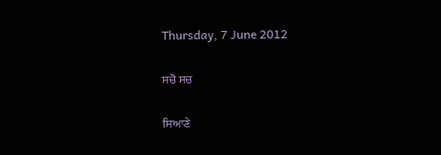Thursday, 7 June 2012

ਸਚੋ ਸਚ

ਸਿਆਣੇ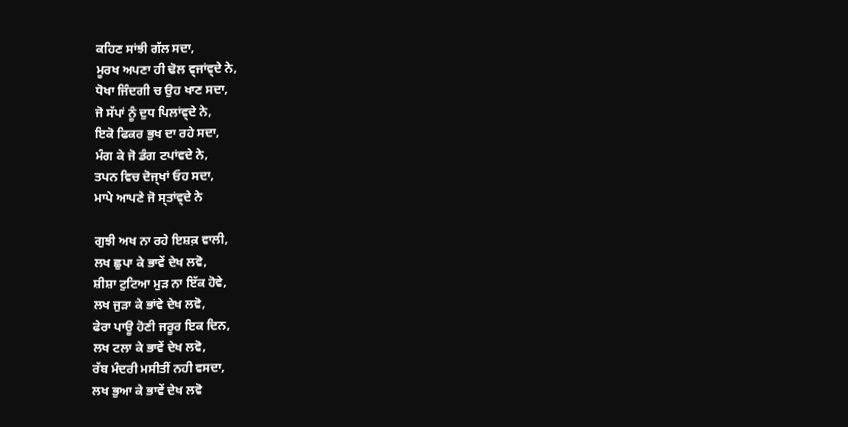ਕਹਿਣ ਸਾਂਝੀ ਗੱਲ ਸਦਾ,
ਮੂਰਖ ਅਪਣਾ ਹੀ ਢੋਲ ਵ੍ਜਾਂਵ੍ਦੇ ਨੇ,
ਧੋਖਾ ਜਿੰਦਗੀ ਚ ਉਹ ਖਾਣ ਸਦਾ,
ਜੋ ਸੱਪਾਂ ਨੂੰ ਦੁਧ ਪਿਲਾਂਵ੍ਦੇ ਨੇ,
ਇਕੋ ਫਿਕਰ ਭੁਖ ਦਾ ਰਹੇ ਸਦਾ,
ਮੰਗ ਕੇ ਜੋ ਡੰਗ ਟਪਾਂਵਦੇ ਨੇ,
ਤਪਨ ਵਿਚ ਦੋਜ੍ਖਾਂ ਓਹ ਸਦਾ,
ਮਾਪੇ ਆਪਣੇ ਜੋ ਸ੍ਤਾਂਵ੍ਦੇ ਨੇ

ਗੁਝੀ ਅਖ ਨਾ ਰਹੇ ਇਸ਼ਕ਼ ਵਾਲੀ,
ਲਖ ਛੁਪਾ ਕੇ ਭਾਵੇਂ ਦੇਖ ਲਵੋ,
ਸ਼ੀਸ਼ਾ ਟੁਟਿਆ ਮੁੜ ਨਾ ਇੱਕ ਹੋਵੇ,
ਲਖ ਜੁੜਾ ਕੇ ਭਾਂਵੇ ਦੇਖ ਲਵੋ,
ਫੇਰਾ ਪਾਊ ਹੋਣੀ ਜਰੂਰ ਇਕ ਦਿਨ,
ਲਖ ਟਲਾ ਕੇ ਭਾਵੇਂ ਦੇਖ ਲਵੋ,
ਰੱਬ ਮੰਦਰੀ ਮਸੀਤੀਂ ਨਹੀ ਵਸਦਾ,
ਲਖ ਭੁਆ ਕੇ ਭਾਵੇਂ ਦੇਖ ਲਵੋ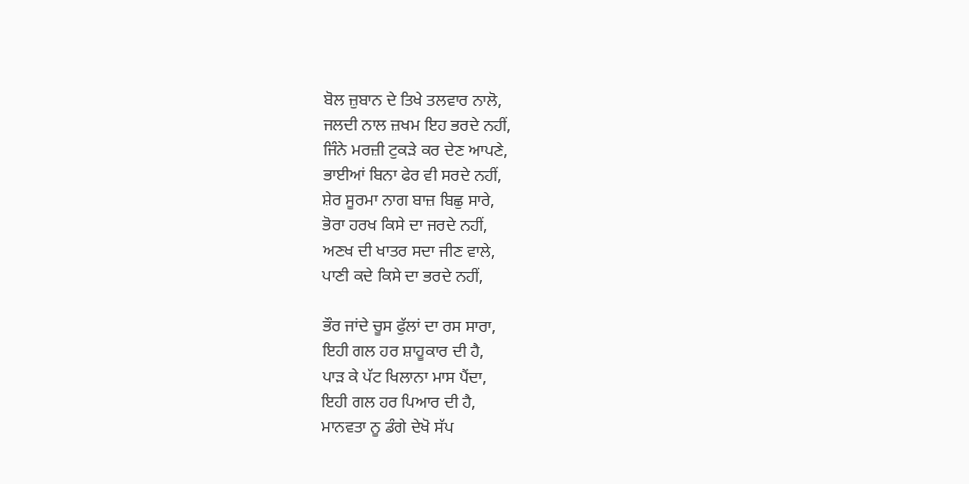ਬੋਲ ਜ਼ੁਬਾਨ ਦੇ ਤਿਖੇ ਤਲਵਾਰ ਨਾਲੋ,
ਜਲਦੀ ਨਾਲ ਜ਼ਖਮ ਇਹ ਭਰਦੇ ਨਹੀਂ,
ਜਿੰਨੇ ਮਰਜ਼ੀ ਟੁਕੜੇ ਕਰ ਦੇਣ ਆਪਣੇ,
ਭਾਈਆਂ ਬਿਨਾ ਫੇਰ ਵੀ ਸਰਦੇ ਨਹੀਂ,
ਸ਼ੇਰ ਸੂਰਮਾ ਨਾਗ ਬਾਜ਼ ਬਿਛੁ ਸਾਰੇ,
ਭੋਰਾ ਹਰਖ ਕਿਸੇ ਦਾ ਜਰਦੇ ਨਹੀਂ,
ਅਣਖ ਦੀ ਖਾਤਰ ਸਦਾ ਜੀਣ ਵਾਲੇ,
ਪਾਣੀ ਕਦੇ ਕਿਸੇ ਦਾ ਭਰਦੇ ਨਹੀਂ,

ਭੌਰ ਜਾਂਦੇ ਚੂਸ ਫੁੱਲਾਂ ਦਾ ਰਸ ਸਾਰਾ,
ਇਹੀ ਗਲ ਹਰ ਸ਼ਾਹੂਕਾਰ ਦੀ ਹੈ,
ਪਾੜ ਕੇ ਪੱਟ ਖਿਲਾਨਾ ਮਾਸ ਪੈਂਦਾ,
ਇਹੀ ਗਲ ਹਰ ਪਿਆਰ ਦੀ ਹੈ,
ਮਾਨਵਤਾ ਨੂ ਡੰਗੇ ਦੇਖੋ ਸੱਪ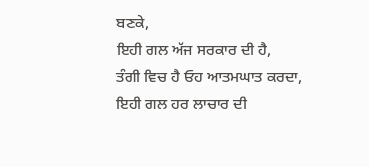ਬਣਕੇ,
ਇਹੀ ਗਲ ਅੱਜ ਸਰਕਾਰ ਦੀ ਹੈ,
ਤੰਗੀ ਵਿਚ ਹੈ ਓਹ ਆਤਮਘਾਤ ਕਰਦਾ,
ਇਹੀ ਗਲ ਹਰ ਲਾਚਾਰ ਦੀ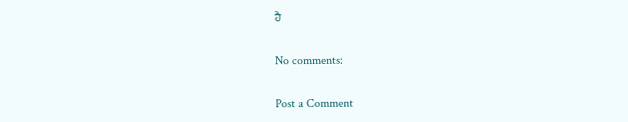ਹੈ

No comments:

Post a Comment